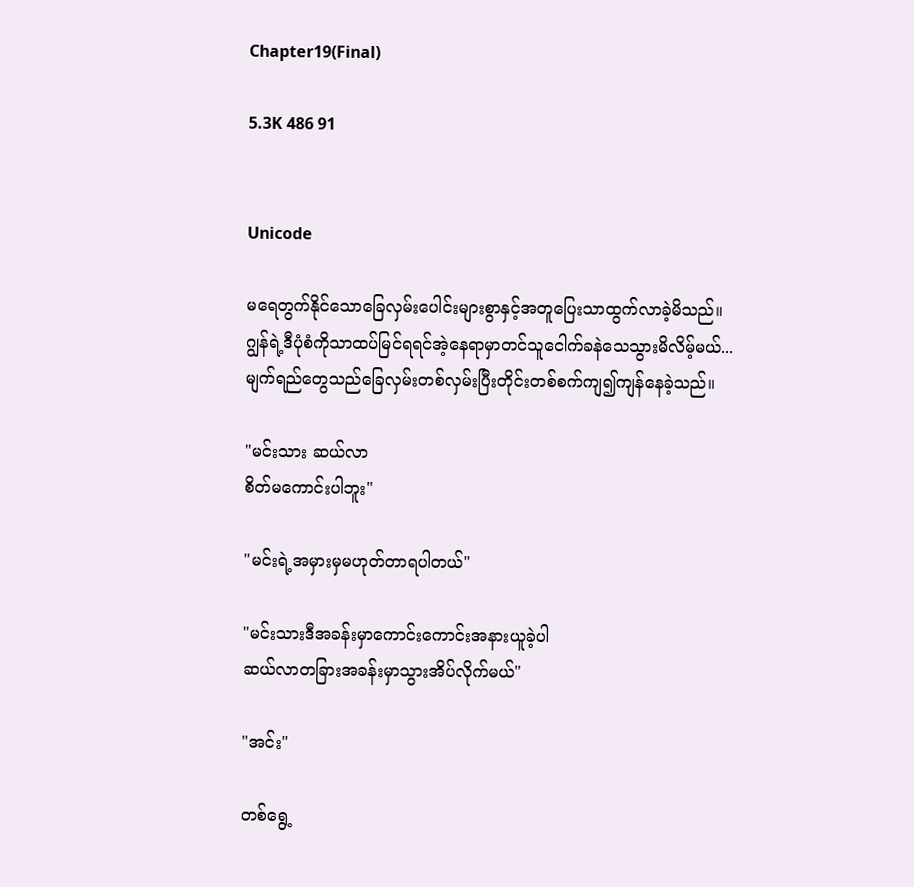Chapter19(Final)

5.3K 486 91


Unicode

မရေတွက်နိုင်သောခြေလှမ်းပေါင်းများစွာနှင့်အတူပြေးသာထွက်လာခဲ့မိသည်။
ဂျွန်ရဲ့ဒီပုံစံကိုသာထပ်မြင်ရရင်အဲ့နေရာမှာတင်သူငေါက်ခနဲသေသွားမိလိမ့်မယ်...
မျက်ရည်တွေသည်ခြေလှမ်းတစ်လှမ်းပြီးတိုင်းတစ်စက်ကျ၍ကျန်နေခဲ့သည်။

"မင်းသား ဆယ်လာ
စိတ်မကောင်းပါဘူး"

"မင်းရဲ့အမှားမှမဟုတ်တာရပါတယ်"

"မင်းသားဒီအခန်းမှာကောင်းကောင်းအနားယူခဲ့ပါ
ဆယ်လာတခြားအခန်းမှာသွားအိပ်လိုက်မယ်"

"အင်း"

တစ်ရွေ့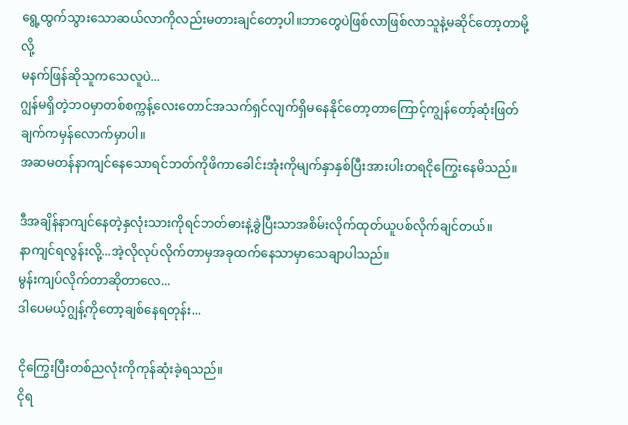ရွေ့ထွက်သွားသောဆယ်လာကိုလည်းမတားချင်တော့ပါ။ဘာတွေပဲဖြစ်လာဖြစ်လာသူနဲ့မဆိုင်တော့တာမို့လို့
မနက်ဖြန်ဆိုသူကသေလူပဲ...
ဂျွန်မရှိတဲ့ဘဝမှာတစ်စက္ကန့်လေးတောင်အသက်ရှင်လျက်ရှိမနေနိုင်တော့တာကြောင့်ကျွန်တော့်ဆုံးဖြတ်ချက်ကမှန်လောက်မှာပါ။
အဆမတန်နာကျင်နေသောရင်ဘတ်ကိုဖိကာခေါင်းအုံးကိုမျက်နှာနှစ်ပြီးအားပါးတရငိုကြွေးနေမိသည်။

ဒီအချိန်နာကျင်နေတဲ့နှလုံးသားကိုရင်ဘတ်ဓားနဲ့ခွဲပြီးသာအစိမ်းလိုက်ထုတ်ယူပစ်လိုက်ချင်တယ်။
နာကျင်ရလွန်းလို့...အဲ့လိုလုပ်လိုက်တာမှအခုထက်နေသာမှာသေချာပါသည်။
မွန်းကျပ်လိုက်တာဆိုတာလေ...
ဒါပေမယ့်ဂျွန့်ကိုတော့ချစ်နေရတုန်း...

ငိုကြွေးပြီးတစ်ညလုံးကိုကုန်ဆုံးခဲ့ရသည်။
ငိုရ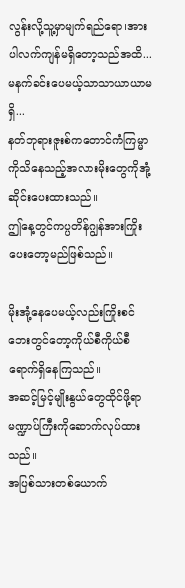လွန်းလို့သူ့မှာမျက်ရည်ရော၊အားပါလက်ကျန်မရှိတော့သည်အထိ...
မနက်ခင်းပေမယ့်သာသာယာယာမရှိ...
နတ်ဘုရားဇူးစ်ကတောင်ကံကြမ္မာကိုသိနေသည့်အလားမိုးတွေကိုအုံ့ဆိုင်းပေးထားသည်။
ဤနေ့တွင်ကပ္ပတိန်ဂျွန်အားကြိုးပေးတော့မည်ဖြစ်သည်။

မိုးအုံ့နေပေမယ့်လည်းကြိုးစင်ဘေးတွင်တော့ကိုယ်စီကိုယ်စီရောက်ရှိနေကြသည်။
အဆင့်မြင့်မျိုးနွယ်တွေထိုင်ဖို့ရာမဏ္ဍာပ်ကြီးကိုဆောက်လုပ်ထားသည်။
အပြစ်သားတစ်ယောက်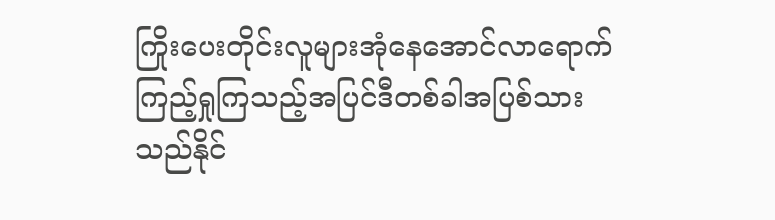ကြိုးပေးတိုင်းလူများအုံနေအောင်လာရောက်ကြည့်ရှုကြသည့်အပြင်ဒီတစ်ခါအပြစ်သားသည်နိုင်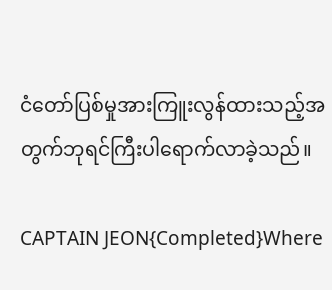ငံတော်ပြစ်မှုအားကြူးလွန်ထားသည့်အတွက်ဘုရင်ကြီးပါရောက်လာခဲ့သည်။

CAPTAIN JEON{Completed}Where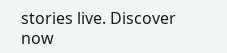stories live. Discover now